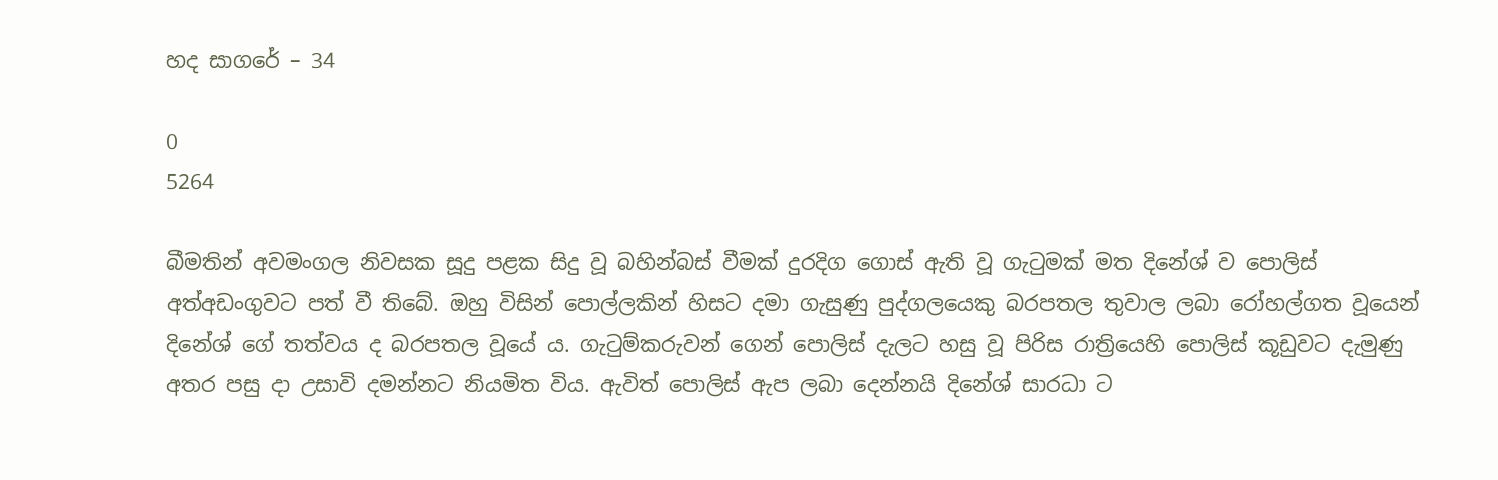හද සාගරේ – 34

0
5264

බීමතින් අවමංගල නිවසක සූදු පළක සිදු වූ බහින්බස් වීමක් දුරදිග ගොස් ඇති වූ ගැටුමක් මත දිනේශ් ව පොලිස් අත්අඩංගුවට පත් වී තිබේ. ඔහු විසින් පොල්ලකින් හිසට දමා ගැසුණු පුද්ගලයෙකු බරපතල තුවාල ලබා රෝහල්ගත වූයෙන් දිනේශ් ගේ තත්වය ද බරපතල වූයේ ය. ගැටුම්කරුවන් ගෙන් පොලිස් දැලට හසු වූ පිරිස රාත්‍රියෙහි පොලිස් කූඩුවට දැමුණු අතර පසු දා උසාවි දමන්නට නියමිත විය. ඇවිත් පොලිස් ඇප ලබා දෙන්නයි දිනේශ් සාරධා ට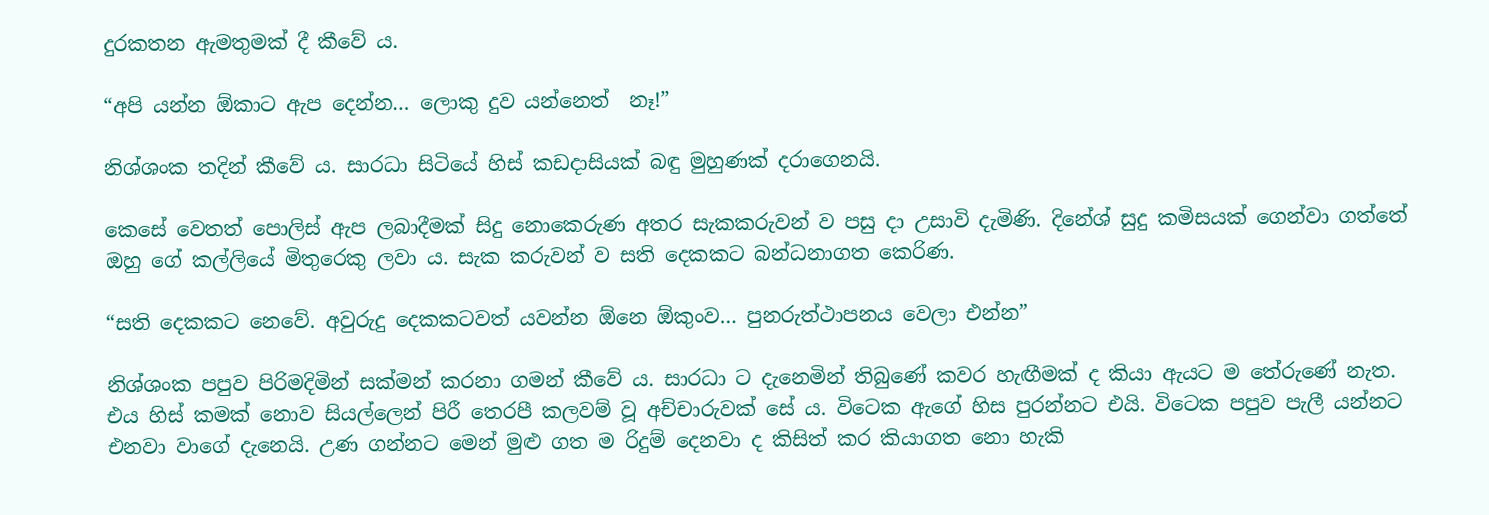දුරකතන ඇමතුමක් දී කීවේ ය.

“අපි යන්න ඕකාට ඇප දෙන්න… ලොකු දුව යන්නෙත්  නෑ!”

නිශ්ශංක තදින් කීවේ ය. සාරධා සිටියේ හිස් කඩදාසියක් බඳු මුහුණක් දරාගෙනයි.

කෙසේ වෙතත් පොලිස් ඇප ලබාදීමක් සිදු නොකෙරුණ අතර සැකකරුවන් ව පසු දා උසාවි දැමිණි. දිනේශ් සුදු කමිසයක් ගෙන්වා ගත්තේ ඔහු ගේ කල්ලියේ මිතුරෙකු ලවා ය. සැක කරුවන් ව සති දෙකකට බන්ධනාගත කෙරිණ.

“සති දෙකකට නෙවේ. අවුරුදු දෙකකටවත් යවන්න ඕනෙ ඕකුංව… පුනරුත්ථාපනය වෙලා එන්න”

නිශ්ශංක පපුව පිරිමදිමින් සක්මන් කරනා ගමන් කීවේ ය. සාරධා ට දැනෙමින් තිබුණේ කවර හැඟීමක් ද කියා ඇයට ම තේරුණේ නැත. එය හිස් කමක් නොව සියල්ලෙන් පිරී තෙරපී කලවම් වූ අච්චාරුවක් සේ ය. විටෙක ඇගේ හිස පුරන්නට එයි. විටෙක පපුව පැලී යන්නට එනවා වාගේ දැනෙයි. උණ ගන්නට මෙන් මුළු ගත ම රිදුම් දෙනවා ද කිසිත් කර කියාගත නො හැකි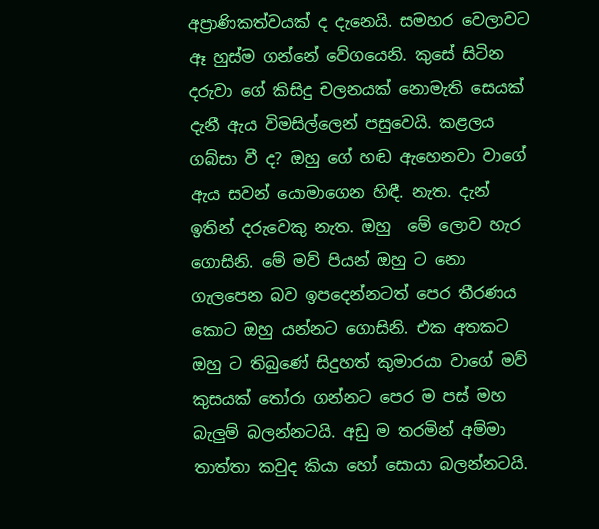අප්‍රාණිකත්වයක් ද දැනෙයි. සමහර වෙලාවට ඈ හුස්ම ගන්නේ වේගයෙනි. කුසේ සිටින දරුවා ගේ කිසිදු චලනයක් නොමැති සෙයක් දැනී ඇය විමසිල්ලෙන් පසුවෙයි. කළලය ගබ්සා වී ද? ඔහු ගේ හඬ ඇහෙනවා වාගේ ඇය සවන් යොමාගෙන හිඳී. නැත. දැන් ඉතින් දරුවෙකු නැත. ඔහු  මේ ලොව හැර ගොසිනි. මේ මව් පියන් ඔහු ට නො ගැලපෙන බව ඉපදෙන්නටත් පෙර තීරණය කොට ඔහු යන්නට ගොසිනි. එක අතකට ඔහු ට තිබුණේ සිදුහත් කුමාරයා වාගේ මව් කුසයක් තෝරා ගන්නට පෙර ම පස් මහ බැලුම් බලන්නටයි. අඩු ම තරමින් අම්මා තාත්තා කවුද කියා හෝ සොයා බලන්නටයි.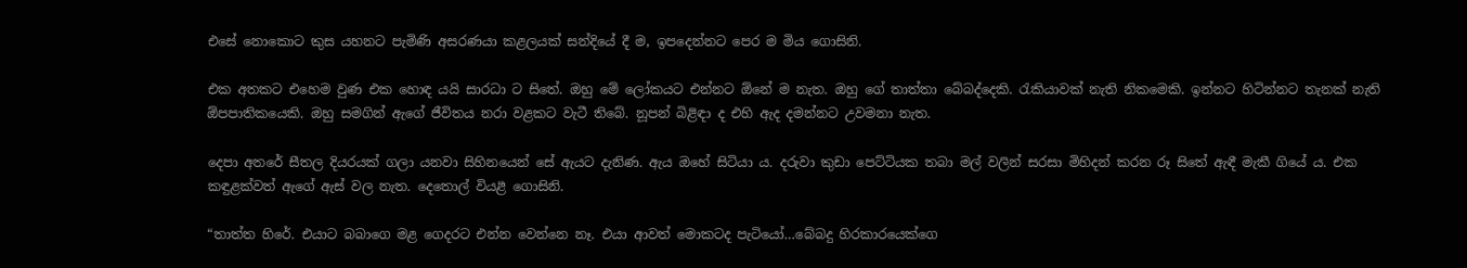එසේ නොකොට කුස යහනට පැමිණි අසරණයා කළලයක් සන්දියේ දී ම, ඉපදෙන්නට පෙර ම මිය ගොසිනි.

එක අතකට එහෙම වුණ එක හොඳ යයි සාරධා ට සිතේ. ඔහු මේ ලෝකයට එන්නට ඕනේ ම නැත. ඔහු ගේ තාත්තා බේබද්දෙකි. රැකියාවක් නැති නිකමෙකි. ඉන්නට හිටින්නට තැනක් නැති ඕපපාතිකයෙකි. ඔහු සමගින් ඇගේ ජීවිතය නරා වළකට වැටී තිබේ. නූපන් බිළිඳා ද එහි ඇද දමන්නට උවමනා නැත.

දෙපා අතරේ සීතල දියරයක් ගලා යනවා සිහිනයෙන් සේ ඇයට දැනිණ. ඇය ඔහේ සිටියා ය. දරුවා කුඩා පෙට්ටියක තබා මල් වලින් සරසා මිහිදන් කරන රූ සිතේ ඇඳී මැකී ගියේ ය. එක කඳුළක්වත් ඇගේ ඇස් වල නැත. දෙතොල් වියළී ගොසිනි.

“තාත්ත හිරේ. එයාට බබාගෙ මළ ගෙදරට එන්න වෙන්නෙ නෑ. එයා ආවත් මොකටද පැටියෝ…බේබදු හිරකාරයෙක්ගෙ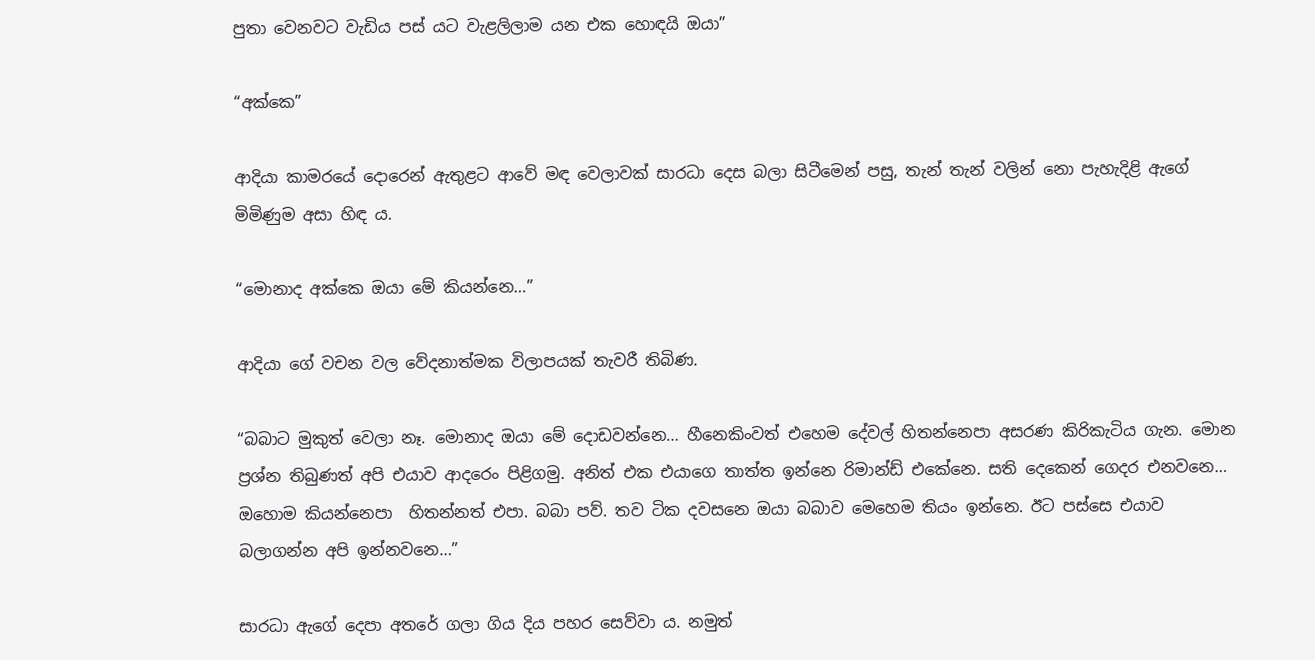පුතා වෙනවට වැඩිය පස් යට වැළලිලාම යන එක හොඳයි ඔයා”

“අක්කෙ”

ආදියා කාමරයේ දොරෙන් ඇතුළට ආවේ මඳ වෙලාවක් සාරධා දෙස බලා සිටීමෙන් පසු, තැන් තැන් වලින් නො පැහැදිළි ඇගේ මිමිණුම අසා හිඳ ය.

“මොනාද අක්කෙ ඔයා මේ කියන්නෙ…”

ආදියා ගේ වචන වල වේදනාත්මක විලාපයක් තැවරී තිබිණ.

“බබාට මුකුත් වෙලා නෑ. මොනාද ඔයා මේ දොඩවන්නෙ… හීනෙකිංවත් එහෙම දේවල් හිතන්නෙපා අසරණ කිරිකැටිය ගැන. මොන ප්‍රශ්න තිබුණත් අපි එයාව ආදරෙං පිළිගමු. අනිත් එක එයාගෙ තාත්ත ඉන්නෙ රිමාන්ඩ් එකේනෙ. සති දෙකෙන් ගෙදර එනවනෙ… ඔහොම කියන්නෙපා  හිතන්නත් එපා. බබා පව්. තව ටික දවසනෙ ඔයා බබාව මෙහෙම තියං ඉන්නෙ. ඊට පස්සෙ එයාව බලාගන්න අපි ඉන්නවනෙ…”

සාරධා ඇගේ දෙපා අතරේ ගලා ගිය දිය පහර සෙව්වා ය. නමුත්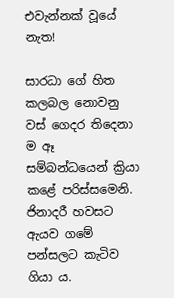එවැන්නක් වූයේ නැත!

සාරධා ගේ හිත කලබල නොවනු වස් ගෙදර තිදෙනා ම ඈ සම්බන්ධයෙන් ක්‍රියා කළේ පරිස්සමෙනි. ජිනාදරී හවසට ඇයව ගමේ පන්සලට කැටිව ගියා ය.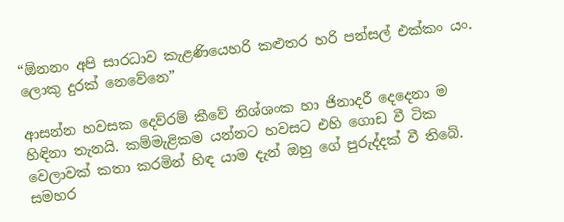“ඕනනං අපි සාරධාව කැළණියෙහරි කළුතර හරි පන්සල් එක්කං යං. ලොකු දුරක් නෙවේනෙ”

ආසන්න හවසක දෙව්රම් කීවේ නිශ්ශංක හා ජිනාදරී දෙදෙනා ම හිඳිනා තැනයි. කම්මැළිකම යන්නට හවසට එහි ගොඩ වී ටික වෙලාවක් කතා කරමින් හිඳ යාම දැන් ඔහු ගේ පුරුද්දක් වී තිබේ. සමහර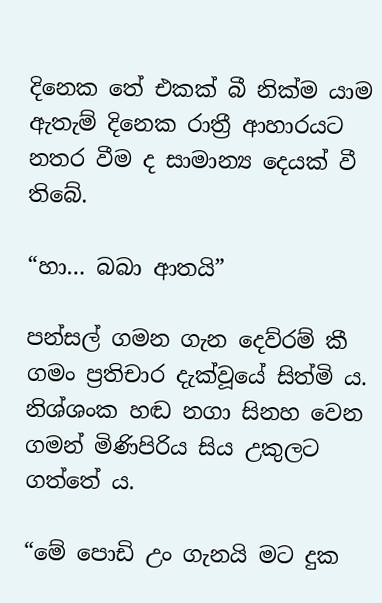දිනෙක තේ එකක් බී නික්ම යාම ඇතැම් දිනෙක රාත්‍රී ආහාරයට නතර වීම ද සාමාන්‍ය දෙයක් වී තිබේ.

“හා… බබා ආතයි”

පන්සල් ගමන ගැන දෙව්රම් කී ගමං ප්‍රතිචාර දැක්වූයේ සිත්මි ය. නිශ්ශංක හඬ නගා සිනහ වෙන ගමන් මිණිපිරිය සිය උකුලට ගත්තේ ය.

“මේ පොඩි උං ගැනයි මට දුක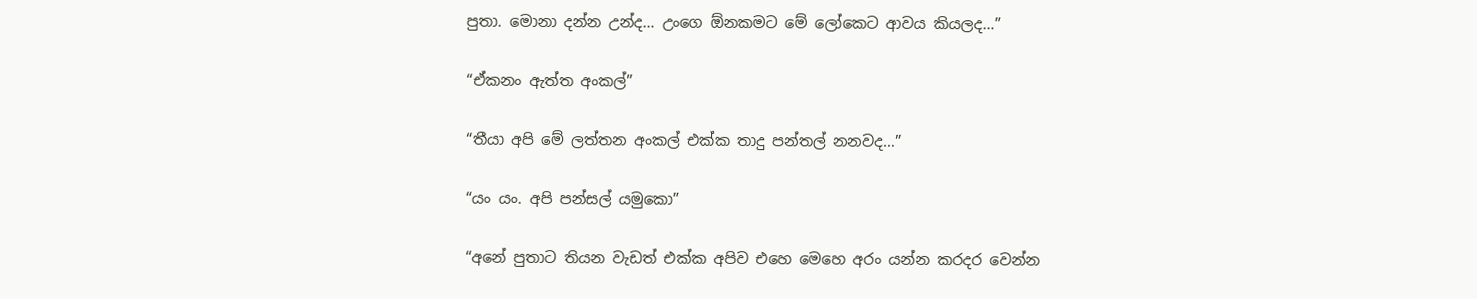පුතා. මොනා දන්න උන්ද… උංගෙ ඕනකමට මේ ලෝකෙට ආවය කියලද…”

“ඒකනං ඇත්ත අංකල්”

“තීයා අපි මේ ලත්තන අංකල් එක්ක තාදු පන්තල් නනවද…”

“යං යං. අපි පන්සල් යමුකො”

“අනේ පුතාට තියන වැඩත් එක්ක අපිව එහෙ මෙහෙ අරං යන්න කරදර වෙන්න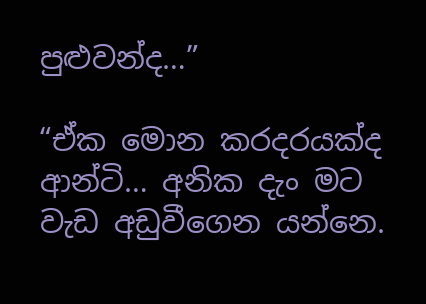පුළුවන්ද…”

“ඒක මොන කරදරයක්ද ආන්ටි… අනික දැං මට වැඩ අඩුවීගෙන යන්නෙ.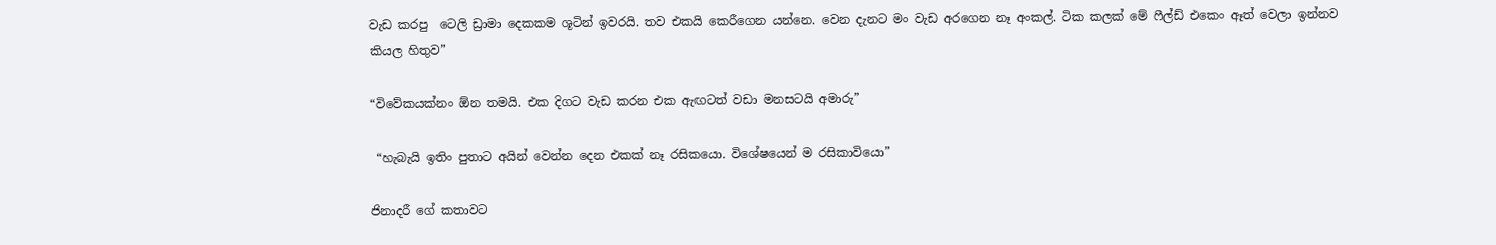වැඩ කරපු  ටෙලි ඩ්‍රාමා දෙකකම ශූටින් ඉවරයි. තව එකයි කෙරීගෙන යන්නෙ. වෙන දැනට මං වැඩ අරගෙන නෑ අංකල්. ටික කලක් මේ ෆීල්ඩ් එකෙං ඈත් වෙලා ඉන්නව කියල හිතුව”

“විවේකයක්නං ඕන තමයි. එක දිගට වැඩ කරන එක ඇඟටත් වඩා මනසටයි අමාරු”

 “හැබැයි ඉතිං පුතාට අයින් වෙන්න දෙන එකක් නෑ රසිකයො. විශේෂයෙන් ම රසිකාවියො”

ජිනාදරී ගේ කතාවට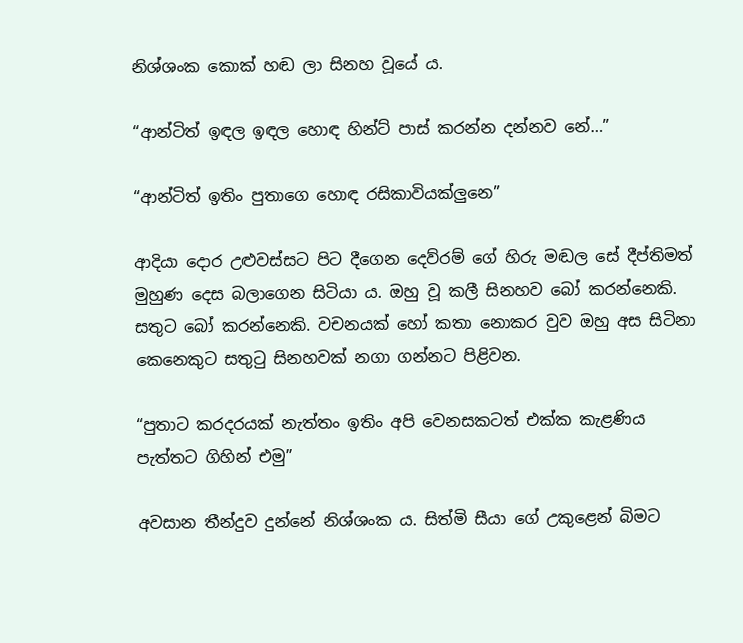නිශ්ශංක කොක් හඬ ලා සිනහ වූයේ ය.

“ආන්ටිත් ඉඳල ඉඳල හොඳ හින්ට් පාස් කරන්න දන්නව නේ…”

“ආන්ටිත් ඉතිං පුතාගෙ හොඳ රසිකාවියක්ලුනෙ”

ආදියා දොර උළුවස්සට පිට දීගෙන දෙව්රම් ගේ හිරු මඬල සේ දීප්තිමත් මුහුණ දෙස බලාගෙන සිටියා ය. ඔහු වූ කලී සිනහව බෝ කරන්නෙකි. සතුට බෝ කරන්නෙකි. වචනයක් හෝ කතා නොකර වුව ඔහු අස සිටිනා කෙනෙකුට සතුටු සිනහවක් නගා ගන්නට පිළිවන.

“පුතාට කරදරයක් නැත්තං ඉතිං අපි වෙනසකටත් එක්ක කැළණිය පැත්තට ගිහින් එමු”

අවසාන තීන්දුව දුන්නේ නිශ්ශංක ය. සිත්මි සීයා ගේ උකුළෙන් බිමට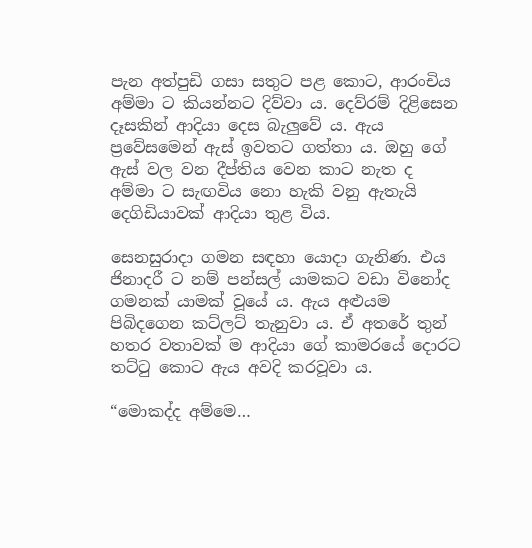පැන අත්පුඩි ගසා සතුට පළ කොට, ආරංචිය අම්මා ට කියන්නට දිව්වා ය. දෙව්රම් දිළිසෙන දෑසකින් ආදියා දෙස බැලුවේ ය. ඇය ප්‍රවේසමෙන් ඇස් ඉවතට ගත්තා ය. ඔහු ගේ ඇස් වල වන දීප්තිය වෙන කාට නැත ද අම්මා ට සැඟවිය නො හැකි වනු ඇතැයි දෙගිඩියාවක් ආදියා තුළ විය.

සෙනසුරාදා ගමන සඳහා යොදා ගැනිණ. එය ජිනාදරී ට නම් පන්සල් යාමකට වඩා විනෝද ගමනක් යාමක් වූයේ ය. ඇය අළුයම පිබිදගෙන කට්ලට් තැනුවා ය. ඒ අතරේ තුන් හතර වතාවක් ම ආදියා ගේ කාමරයේ දොරට තට්ටු කොට ඇය අවදි කරවූවා ය.

“මොකද්ද අම්මෙ…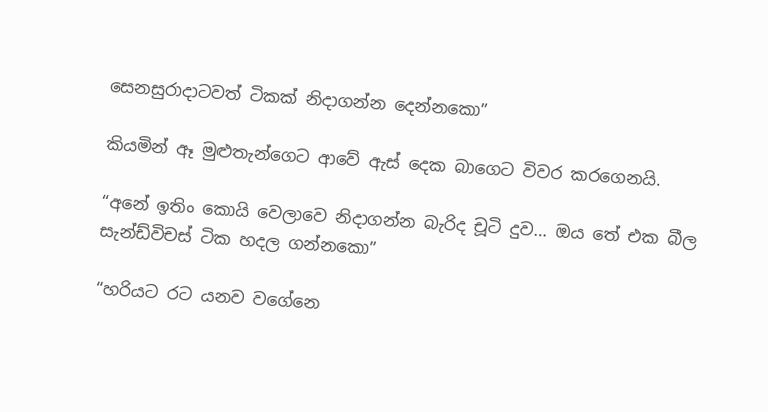සෙනසුරාදාටවත් ටිකක් නිදාගන්න දෙන්නකො”

කියමින් ඈ මුළුතැන්ගෙට ආවේ ඇස් දෙක බාගෙට විවර කරගෙනයි.

“අනේ ඉතිං කොයි වෙලාවෙ නිදාගන්න බැරිද චූටි දුව… ඔය තේ එක බීල සැන්ඩ්විචස් ටික හදල ගන්නකො”

“හරියට රට යනව වගේනෙ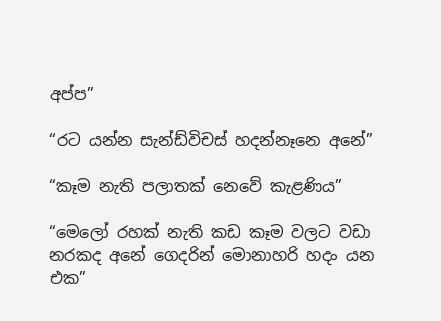අප්ප”

“රට යන්න සැන්ඩ්විචස් හදන්නෑනෙ අනේ”

“කෑම නැති පලාතක් නෙවේ කැළණිය”

“මෙලෝ රහක් නැති කඩ කෑම වලට වඩා නරකද අනේ ගෙදරින් මොනාහරි හදං යන එක”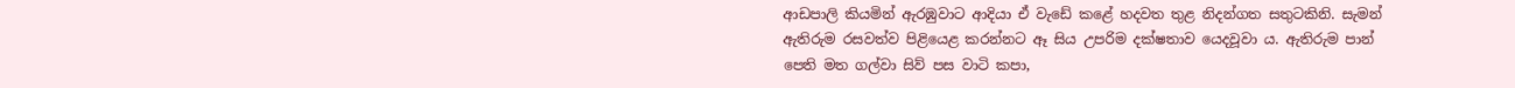ආඩපාලි කියමින් ඇරඹුවාට ආදියා ඒ වැඩේ කළේ හදවත තුළ නිදන්ගත සතුටකිනි. සැමන් ඇතිරුම රසවත්ව පිළියෙළ කරන්නට ඈ සිය උපරිම දක්ෂතාව යෙදවූවා ය. ඇතිරුම පාන් පෙති මත ගල්වා සිව් පස වාටි කපා,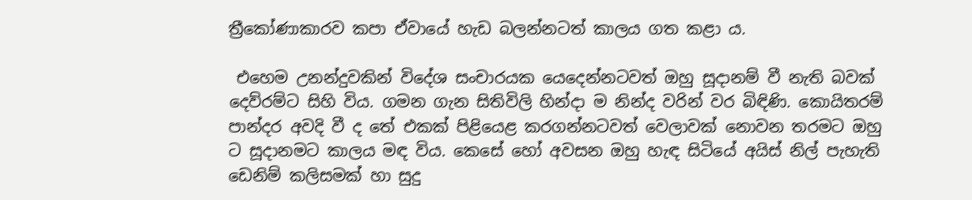ත්‍රීකෝණාකාරව කපා ඒවායේ හැඩ බලන්නටත් කාලය ගත කළා ය.

 එහෙම උනන්දුවකින් විදේශ සංචාරයක යෙදෙන්නටවත් ඔහු සූදානම් වී නැති බවක් දෙව්රම්ට සිහි විය. ගමන ගැන සිතිවිලි හින්දා ම නින්ද වරින් වර බිඳිණි. කොයිතරම් පාන්දර අවදි වී ද තේ එකක් පිළියෙළ කරගන්නටවත් වෙලාවක් නොවන තරමට ඔහු ට සූදානමට කාලය මඳ විය. කෙසේ හෝ අවසන ඔහු හැඳ සිටියේ අයිස් නිල් පැහැති ඩෙනිම් කලිසමක් හා සුදු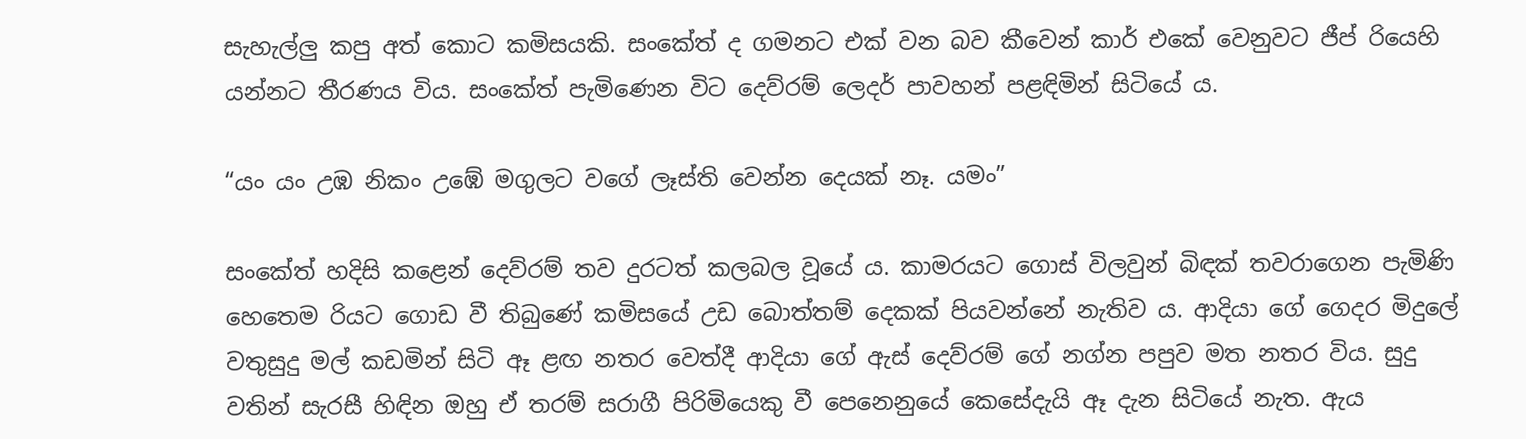සැහැල්ලු කපු අත් කොට කමිසයකි. සංකේත් ද ගමනට එක් වන බව කීවෙන් කාර් එකේ වෙනුවට ජීප් රියෙහි යන්නට තීරණය විය. සංකේත් පැමිණෙන විට දෙව්රම් ලෙදර් පාවහන් පළඳිමින් සිටියේ ය.

“යං යං උඹ නිකං උඹේ මගුලට වගේ ලෑස්ති වෙන්න දෙයක් නෑ. යමං”

සංකේත් හදිසි කළෙන් දෙව්රම් තව දුරටත් කලබල වූයේ ය. කාමරයට ගොස් විලවුන් බිඳක් තවරාගෙන පැමිණි හෙතෙම රියට ගොඩ වී තිබුණේ කමිසයේ උඩ බොත්තම් දෙකක් පියවන්නේ නැතිව ය. ආදියා ගේ ගෙදර මිදුලේ වතුසුදු මල් කඩමින් සිටි ඈ ළඟ නතර වෙත්දී ආදියා ගේ ඇස් දෙව්රම් ගේ නග්න පපුව මත නතර විය. සුදු වතින් සැරසී හිඳින ඔහු ඒ තරම් සරාගී පිරිමියෙකු වී පෙනෙනුයේ කෙසේදැයි ඈ දැන සිටියේ නැත. ඇය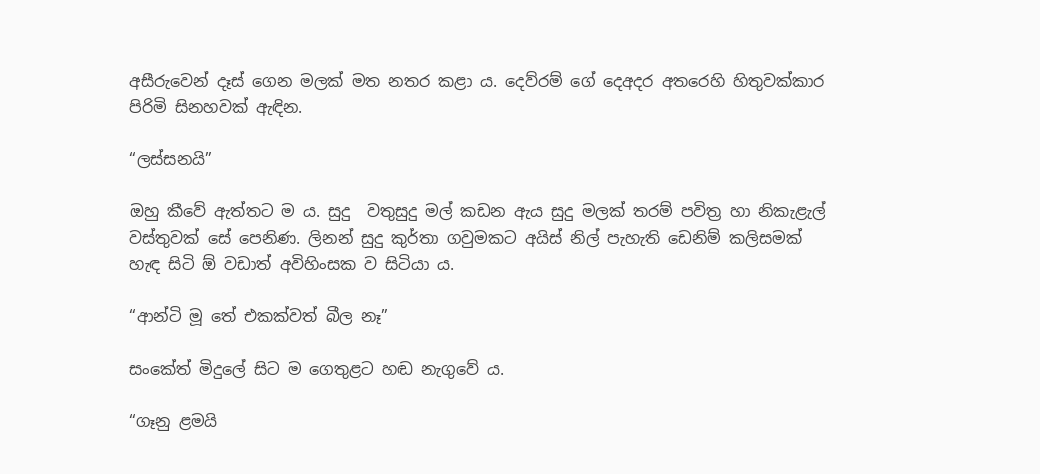අසීරුවෙන් දෑස් ගෙන මලක් මත නතර කළා ය. දෙව්රම් ගේ දෙඅදර අතරෙහි හිතුවක්කාර පිරිමි සිනහවක් ඇඳින.

“ලස්සනයි”

ඔහු කීවේ ඇත්තට ම ය. සුදු  වතුසුදු මල් කඩන ඇය සුදු මලක් තරම් පවිත්‍ර හා නිකැළැල් වස්තුවක් සේ පෙනිණ. ලිනන් සුදු කුර්තා ගවුමකට අයිස් නිල් පැහැති ඩෙනිම් කලිසමක් හැඳ සිටි ඕ වඩාත් අවිහිංසක ව සිටියා ය.

“ආන්ටි මූ තේ එකක්වත් බීල නෑ”

සංකේත් මිදුලේ සිට ම ගෙතුළට හඬ නැගුවේ ය.

“ගෑනු ළමයි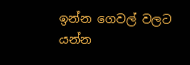ඉන්න ගෙවල් වලට යන්න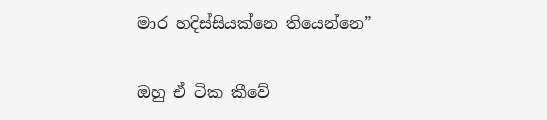මාර හදිස්සියක්නෙ තියෙන්නෙ”

ඔහු ඒ ටික කීවේ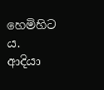හෙමිහිට ය. ආදියා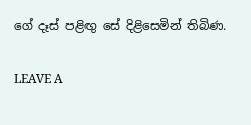ගේ දෑස් පළිඟු සේ දිළිසෙමින් තිබිණ.

LEAVE A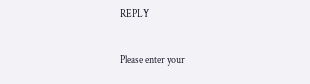REPLY

Please enter your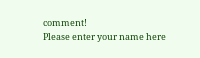comment!
Please enter your name here